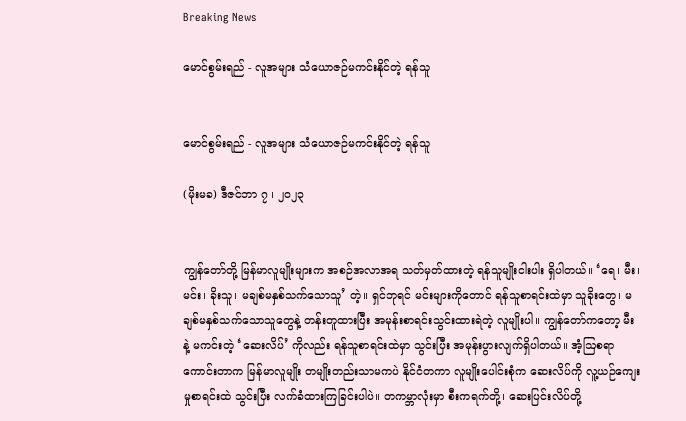Breaking News

မောင်စွမ်းရည် - လူအများ သံယောဇဉ်မကင်းနိုင်တဲ့ ရန်သူ


မောင်စွမ်းရည် - လူအများ သံယောဇဉ်မကင်းနိုင်တဲ့ ရန်သူ

(မိုးမခ) ဒီဇင်ဘာ ၇ ၊ ၂၀၂၃


ကျွန်တော်တို့ မြန်မာလူမျိုးများက အစဉ်အလာအရ သတ်မှတ်ထားတဲ့ ရန်သူမျိုးငါးပါး ရှိပါတယ်။ ‘ရေ၊ မီး၊ မင်း၊ ခိုးသူ၊ မချစ်မနှစ်သက်သောသူ’ တဲ့။ ရှင်ဘုရင် မင်းများကိုတောင် ရန်သူစာရင်းထဲမှာ သူခိုးတွေ၊ မချစ်မနှစ်သက်သောသူတွေနဲ့ တန်းတူထားပြီး အမုန်းစာရင်းသွင်းထားရဲတဲ့ လူမျိုးပါ။ ကျွန်တော်ကတော့ မီးနဲ့ မကင်းတဲ့ ‘ဆေးလိပ်’ ကိုလည်း ရန်သူစာရင်းထဲမှာ သွင်းပြီး အမုန်းပွားလျက်ရှိပါတယ်။ အံ့ဩစရာကောင်းတာက မြန်မာလူမျိုး တမျိုးတည်းသာမကပဲ နိုင်ငံတကာ လူမျိုးပေါင်းစုံက ဆေးလိပ်ကို လူ့ယဉ်ကျေးမှုစာရင်းထဲ သွင်းပြီး လက်ခံထားကြခြင်းပါပဲ။ တကမ္ဘာလုံးမှာ စီးကရက်တို့၊ ဆေးပြင်းလိပ်တို့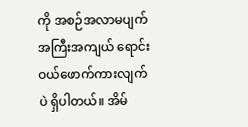ကို အစဉ်အလာမပျက် အကြီးအကျယ် ရောင်းဝယ်ဖောက်ကားလျက်ပဲ ရှိပါတယ်။ အိမ်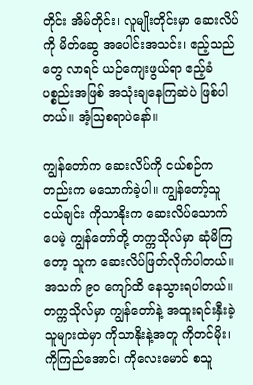တိုင်း အိမ်တိုင်း၊ လူမျိုးတိုင်းမှာ ဆေးလိပ်ကို မိတ်ဆွေ အပေါင်းအသင်း၊ ဧည့်သည်တွေ လာရင် ယဉ်ကျေးဖွယ်ရာ ဧည့်ခံပစ္စည်းအဖြစ် အသုံးချနေကြဆဲပဲ ဖြစ်ပါတယ်။ အံ့ဩစရာပဲနော်။

ကျွန်တော်က ဆေးလိပ်ကို ငယ်စဉ်ကတည်းက မသောက်ခဲ့ပါ။ ကျွန်တော့်သူငယ်ချင်း ကိုသာနိုးက ဆေးလိပ်သောက်ပေမဲ့ ကျွန်တော်တို့ တက္ကသိုလ်မှာ ဆုံမိကြတော့ သူက ဆေးလိပ်ဖြတ်လိုက်ပါတယ်။ အသက် ၉၀ ကျော်ထိ နေသွားရပါတယ်။ တက္ကသိုလ်မှာ ကျွန်တော်နဲ့ အထူးရင်းနှီးခဲ့သူများထဲမှာ ကိုသာနိုးနဲ့အတူ ကိုတင်မိုး၊ ကိုကြည်အောင်၊ ကိုလေးမောင် စသူ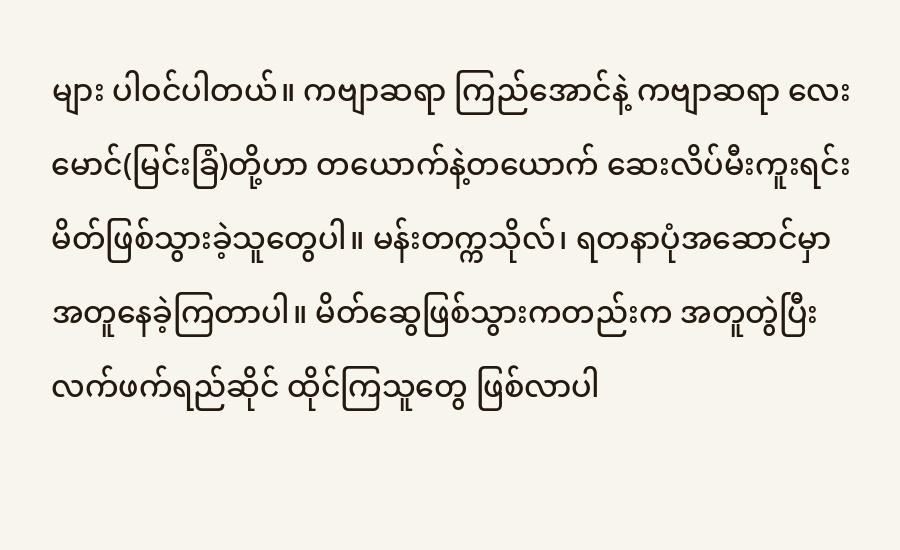များ ပါဝင်ပါတယ်။ ကဗျာဆရာ ကြည်အောင်နဲ့ ကဗျာဆရာ လေးမောင်(မြင်းခြံ)တို့ဟာ တယောက်နဲ့တယောက် ဆေးလိပ်မီးကူးရင်း မိတ်ဖြစ်သွားခဲ့သူတွေပါ။ မန်းတက္ကသိုလ်၊ ရတနာပုံအဆောင်မှာ အတူနေခဲ့ကြတာပါ။ မိတ်ဆွေဖြစ်သွားကတည်းက အတူတွဲပြီး လက်ဖက်ရည်ဆိုင် ထိုင်ကြသူတွေ ဖြစ်လာပါ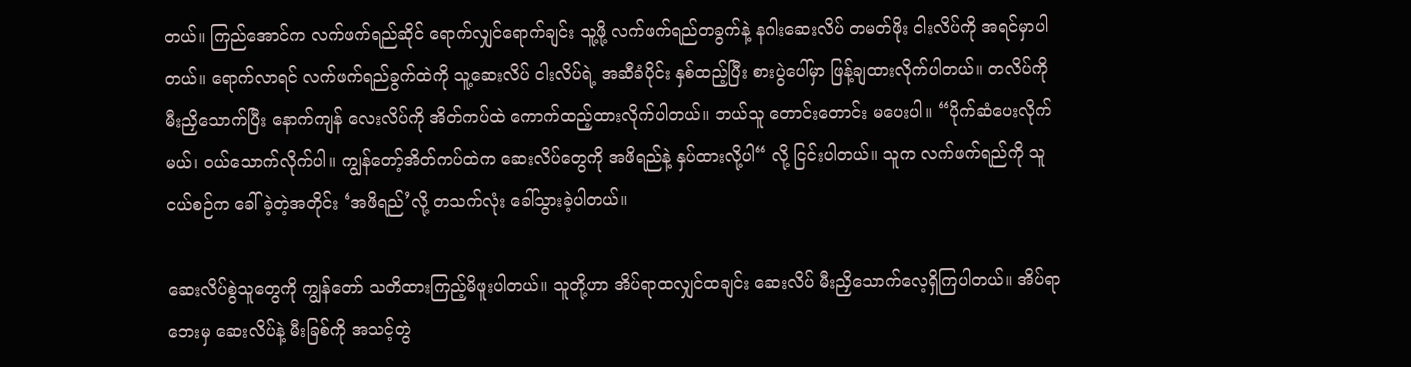တယ်။ ကြည်အောင်က လက်ဖက်ရည်ဆိုင် ရောက်လျှင်ရောက်ချင်း သူ့ဖို့ လက်ဖက်ရည်တခွက်နဲ့ နဂါးဆေးလိပ် တမတ်ဖိုး ငါးလိပ်ကို အရင်မှာပါတယ်။ ရောက်လာရင် လက်ဖက်ရည်ခွက်ထဲကို သူ့ဆေးလိပ် ငါးလိပ်ရဲ့ အဆီခံပိုင်း နှစ်ထည့်ပြီး စားပွဲပေါ်မှာ ဖြန့်ချထားလိုက်ပါတယ်။ တလိပ်ကို မီးညှိသောက်ပြီး နောက်ကျန် လေးလိပ်ကို အိတ်ကပ်ထဲ ကောက်ထည့်ထားလိုက်ပါတယ်။ ဘယ်သူ တောင်းတောင်း မပေးပါ။ “ပိုက်ဆံပေးလိုက်မယ်၊ ဝယ်သောက်လိုက်ပါ။ ကျွန်တော့်အိတ်ကပ်ထဲက ဆေးလိပ်တွေကို အဖိရည်နဲ့ နှပ်ထားလို့ပါ“ လို့ ငြင်းပါတယ်။ သူက လက်ဖက်ရည်ကို သူငယ်စဉ်က ခေါ်ခဲ့တဲ့အတိုင်း ‘အဖိရည်’လို့ တသက်လုံး ခေါ်သွားခဲ့ပါတယ်။

ဆေးလိပ်စွဲသူတွေကို ကျွန်တော် သတိထားကြည့်မိဖူးပါတယ်။ သူတို့ဟာ အိပ်ရာထလျှင်ထချင်း ဆေးလိပ် မီးညှိသောက်လေ့ရှိကြပါတယ်။ အိပ်ရာဘေးမှ ဆေးလိပ်နဲ့ မီးခြစ်ကို အသင့်တွဲ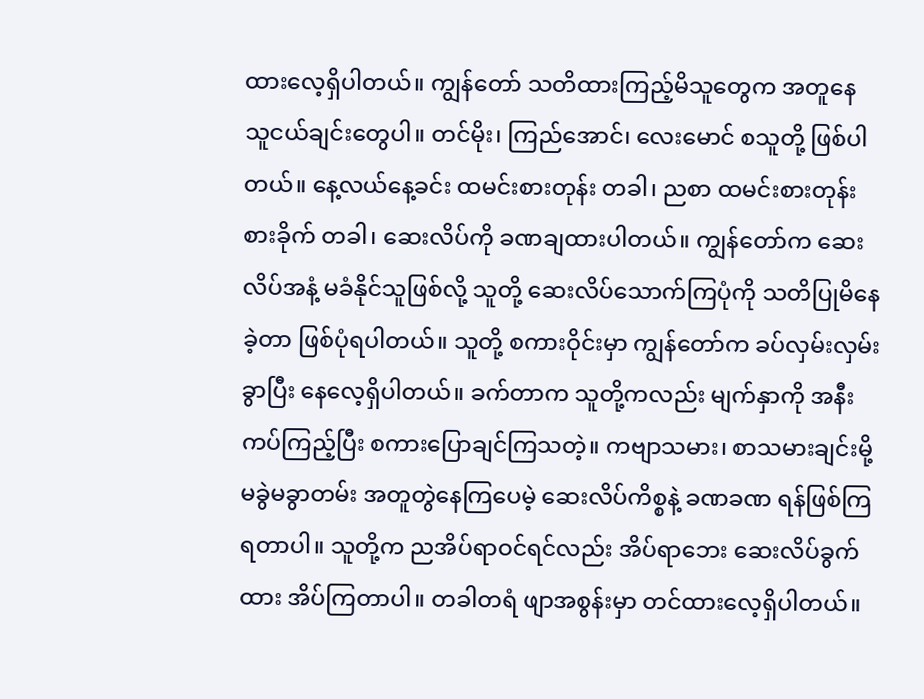ထားလေ့ရှိပါတယ်။ ကျွန်တော် သတိထားကြည့်မိသူတွေက အတူနေ သူငယ်ချင်းတွေပါ။ တင်မိုး၊ ကြည်အောင်၊ လေးမောင် စသူတို့ ဖြစ်ပါတယ်။ နေ့လယ်နေ့ခင်း ထမင်းစားတုန်း တခါ၊ ညစာ ထမင်းစားတုန်းစားခိုက် တခါ၊ ဆေးလိပ်ကို ခဏချထားပါတယ်။ ကျွန်တော်က ဆေးလိပ်အနံ့ မခံနိုင်သူဖြစ်လို့ သူတို့ ဆေးလိပ်သောက်ကြပုံကို သတိပြုမိနေခဲ့တာ ဖြစ်ပုံရပါတယ်။ သူတို့ စကားဝိုင်းမှာ ကျွန်တော်က ခပ်လှမ်းလှမ်းခွာပြီး နေလေ့ရှိပါတယ်။ ခက်တာက သူတို့ကလည်း မျက်နှာကို အနီးကပ်ကြည့်ပြီး စကားပြောချင်ကြသတဲ့။ ကဗျာသမား၊ စာသမားချင်းမို့ မခွဲမခွာတမ်း အတူတွဲနေကြပေမဲ့ ဆေးလိပ်ကိစ္စနဲ့ ခဏခဏ ရန်ဖြစ်ကြရတာပါ။ သူတို့က ညအိပ်ရာဝင်ရင်လည်း အိပ်ရာဘေး ဆေးလိပ်ခွက်ထား အိပ်ကြတာပါ။ တခါတရံ ဖျာအစွန်းမှာ တင်ထားလေ့ရှိပါတယ်။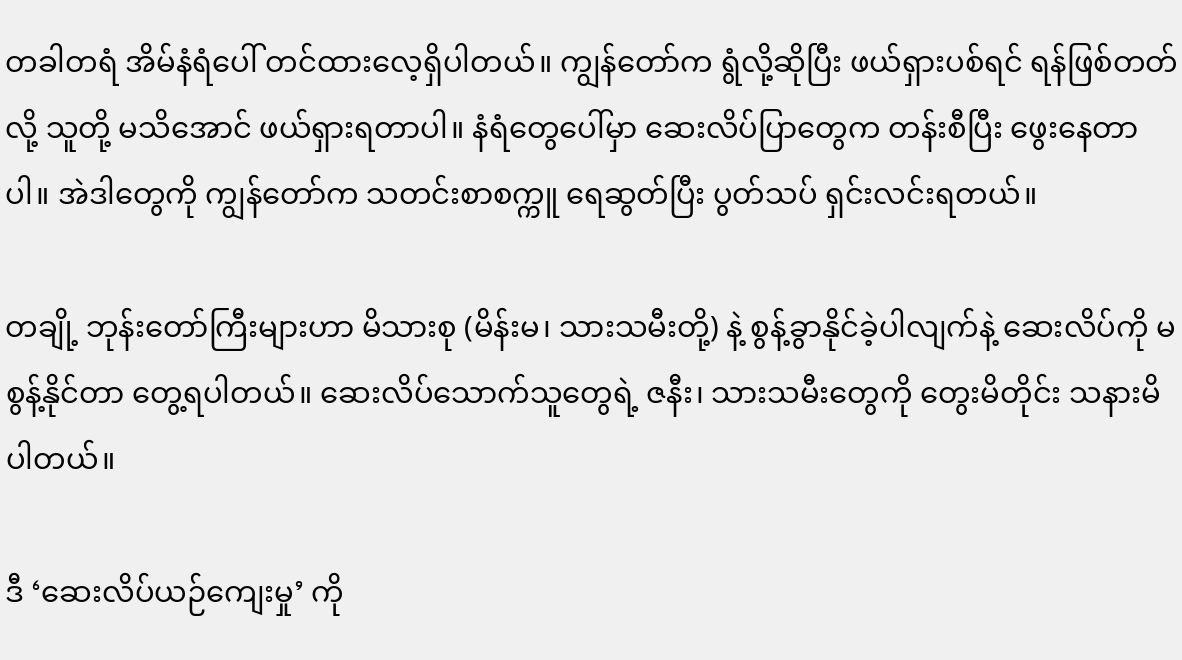တခါတရံ အိမ်နံရံပေါ် တင်ထားလေ့ရှိပါတယ်။ ကျွန်တော်က ရွံလို့ဆိုပြီး ဖယ်ရှားပစ်ရင် ရန်ဖြစ်တတ်လို့ သူတို့ မသိအောင် ဖယ်ရှားရတာပါ။ နံရံတွေပေါ်မှာ ဆေးလိပ်ပြာတွေက တန်းစီပြီး ဖွေးနေတာပါ။ အဲဒါတွေကို ကျွန်တော်က သတင်းစာစက္ကူ ရေဆွတ်ပြီး ပွတ်သပ် ရှင်းလင်းရတယ်။

တချို့ ဘုန်းတော်ကြီးများဟာ မိသားစု (မိန်းမ၊ သားသမီးတို့) နဲ့ စွန့်ခွာနိုင်ခဲ့ပါလျက်နဲ့ ဆေးလိပ်ကို မစွန့်နိုင်တာ တွေ့ရပါတယ်။ ဆေးလိပ်သောက်သူတွေရဲ့ ဇနီး၊ သားသမီးတွေကို တွေးမိတိုင်း သနားမိပါတယ်။

ဒီ ‘ဆေးလိပ်ယဉ်ကျေးမှု’ ကို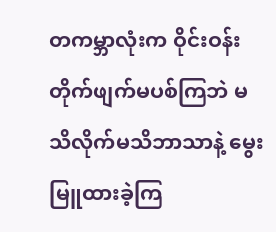တကမ္ဘာလုံးက ဝိုင်းဝန်း တိုက်ဖျက်မပစ်ကြဘဲ မသိလိုက်မသိဘာသာနဲ့ မွေးမြူထားခဲ့ကြ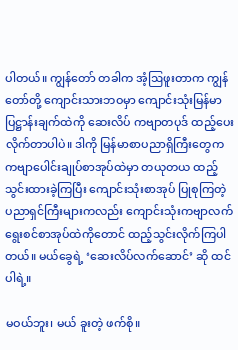ပါတယ်။ ကျွန်တော် တခါက အံ့ဩဖူးတာက ကျွန်တော်တို့ ကျောင်းသားဘဝမှာ ကျောင်းသုံးမြန်မာပြဋ္ဌာန်းချက်ထဲကို ဆေးလိပ် ကဗျာတပုဒ် ထည့်ပေးလိုက်တာပါပဲ။ ဒါကို မြန်မာစာပညာရှိကြီးတွေက ကဗျာပေါင်းချုပ်စာအုပ်ထဲမှာ တယုတယ ထည့်သွင်းထားခဲ့ကြပြီး ကျောင်းသုံးစာအုပ် ပြုစုကြတဲ့ ပညာရှင်ကြီးများကလည်း ကျောင်းသုံးကဗျာလက်ရွေးစင်စာအုပ်ထဲကိုတောင် ထည့်သွင်းလိုက်ကြပါတယ်။ မယ်ခွေရဲ့ ‘ဆေးလိပ်လက်ဆောင်’ ဆို ထင်ပါရဲ့။

မဝယ်ဘူး၊ မယ် ခူးတဲ့ ဖက်စို။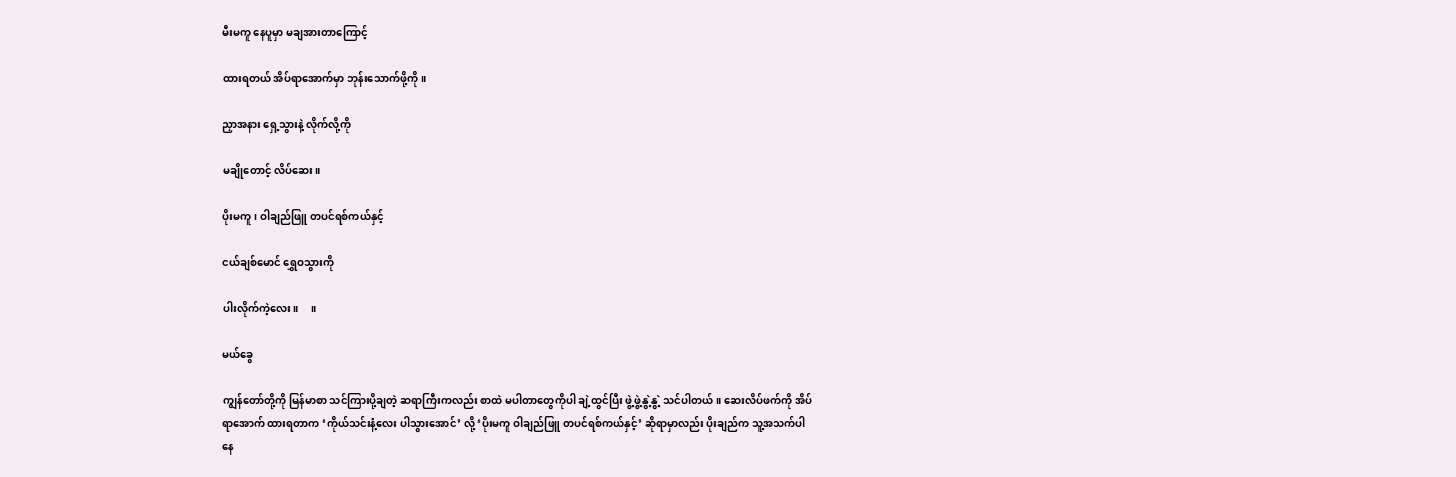မီးမကူ နေပူမှာ မချအားတာကြောင့်

ထားရတယ် အိပ်ရာအောက်မှာ ဘုန်းသောက်ဖို့ကို။

ညှာအနား ရှေ့သွားနဲ့ လိုက်လို့ကို

မချိုတောင့် လိပ်ဆေး။

ပိုးမကူ၊ ဝါချည်ဖြူ တပင်ရစ်ကယ်နှင့်

ငယ်ချစ်မောင် ရွှေဝသွားကို

ပါးလိုက်ကဲ့လေး။     ။

မယ်ခွေ

ကျွန်တော်တို့ကို မြန်မာစာ သင်ကြားပို့ချတဲ့ ဆရာကြီးကလည်း စာထဲ မပါတာတွေကိုပါ ချဲ့ထွင်ပြီး ဖွဲ့ဖွဲ့နွဲ့နွဲ့ သင်ပါတယ်။ ဆေးလိပ်ဖက်ကို အိပ်ရာအောက် ထားရတာက ‘ကိုယ်သင်းနံ့လေး ပါသွားအောင်’ လို့ ‘ပိုးမကူ ဝါချည်ဖြူ တပင်ရစ်ကယ်နှင့်’ ဆိုရာမှာလည်း ပိုးချည်က သူ့အသက်ပါနေ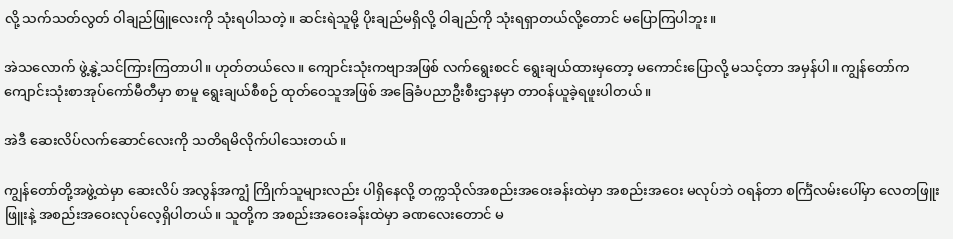လို့ သက်သတ်လွတ် ဝါချည်ဖြူလေးကို သုံးရပါသတဲ့။ ဆင်းရဲသူမို့ ပိုးချည်မရှိလို့ ဝါချည်ကို သုံးရရှာတယ်လို့တောင် မပြောကြပါဘူး။

အဲသလောက် ဖွဲ့နွဲ့သင်ကြားကြတာပါ။ ဟုတ်တယ်လေ။ ကျောင်းသုံးကဗျာအဖြစ် လက်ရွေးစငင် ရွေးချယ်ထားမှတော့ မကောင်းပြောလို့ မသင့်တာ အမှန်ပါ။ ကျွန်တော်က ကျောင်းသုံးစာအုပ်ကော်မီတီမှာ စာမူ ရွေးချယ်စီစဉ် ထုတ်ဝေသူအဖြစ် အခြေခံပညာဦးစီးဌာနမှာ တာဝန်ယူခဲ့ရဖူးပါတယ်။

အဲဒီ ဆေးလိပ်လက်ဆောင်လေးကို သတိရမိလိုက်ပါသေးတယ်။

ကျွန်တော်တို့အဖွဲ့ထဲမှာ ဆေးလိပ် အလွန်အကျွံ ကြိုက်သူများလည်း ပါရှိနေလို့ တက္ကသိုလ်အစည်းအဝေးခန်းထဲမှာ အစည်းအဝေး မလုပ်ဘဲ ဝရန်တာ စင်္ကြံလမ်းပေါ်မှာ လေတဖြူးဖြူးနဲ့ အစည်းအဝေးလုပ်လေ့ရှိပါတယ်။ သူတို့က အစည်းအဝေးခန်းထဲမှာ ခဏလေးတောင် မ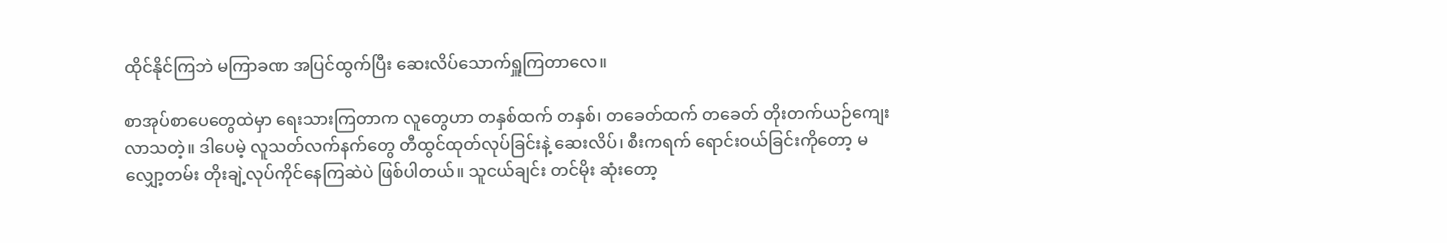ထိုင်နိုင်ကြဘဲ မကြာခဏ အပြင်ထွက်ပြီး ဆေးလိပ်သောက်ရှူကြတာလေ။

စာအုပ်စာပေတွေထဲမှာ ရေးသားကြတာက လူတွေဟာ တနှစ်ထက် တနှစ်၊ တခေတ်ထက် တခေတ် တိုးတက်ယဉ်ကျေးလာသတဲ့။ ဒါပေမဲ့ လူသတ်လက်နက်တွေ တီထွင်ထုတ်လုပ်ခြင်းနဲ့ ဆေးလိပ်၊ စီးကရက် ရောင်းဝယ်ခြင်းကိုတော့ မလျှော့တမ်း တိုးချဲ့လုပ်ကိုင်နေကြဆဲပဲ ဖြစ်ပါတယ်။ သူငယ်ချင်း တင်မိုး ဆုံးတော့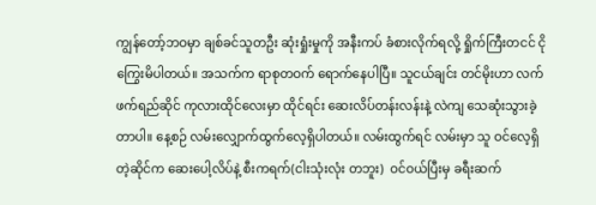ကျွန်တော့်ဘဝမှာ ချစ်ခင်သူတဦး ဆုံးရှုံးမှုကို အနီးကပ် ခံစားလိုက်ရလို့ ရှိုက်ကြီးတငင် ငိုကြွေးမိပါတယ်။ အသက်က ရာစုတဝက် ရောက်နေပါပြီ။ သူငယ်ချင်း တင်မိုးဟာ လက်ဖက်ရည်ဆိုင် ကုလားထိုင်လေးမှာ ထိုင်ရင်း ဆေးလိပ်တန်းလန်းနဲ့ လဲကျ သေဆုံးသွားခဲ့တာပါ။ နေ့စဉ် လမ်းလျှောက်ထွက်လေ့ရှိပါတယ်။ လမ်းထွက်ရင် လမ်းမှာ သူ ဝင်လေ့ရှိတဲ့ဆိုင်က ဆေးပေါ့လိပ်နဲ့ စီးကရက်(ငါးသုံးလုံး တဘူး)  ဝင်ဝယ်ပြီးမှ ခရီးဆက်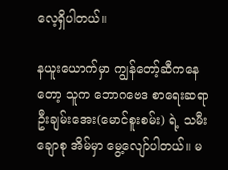လေ့ရှိပါတယ်။

နယူးယောက်မှာ ကျွန်တော့်ဆီကနေတော့ သူက ဘောဂဗေဒ စာရေးဆရာ ဦးချမ်းအေး(မောင်စူးစမ်း) ရဲ့ သမီး ချောစု အိမ်မှာ မွေ့လျော်ပါတယ်။ မ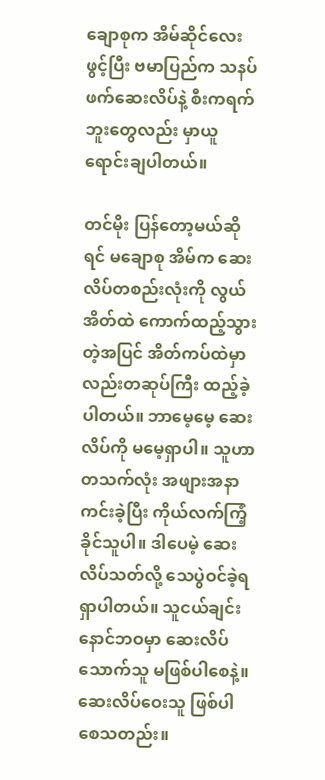ချောစုက အိမ်ဆိုင်လေးဖွင့်ပြီး ဗမာပြည်က သနပ်ဖက်ဆေးလိပ်နဲ့ စီးကရက်ဘူးတွေလည်း မှာယူ ရောင်းချပါတယ်။

တင်မိုး ပြန်တော့မယ်ဆိုရင် မချောစု အိမ်က ဆေးလိပ်တစည်းလုံးကို လွယ်အိတ်ထဲ ကောက်ထည့်သွားတဲ့အပြင် အိတ်ကပ်ထဲမှာလည်းတဆုပ်ကြီး ထည့်ခဲ့ပါတယ်။ ဘာမေ့မေ့ ဆေးလိပ်ကို မမေ့ရှာပါ။ သူဟာ တသက်လုံး အဖျားအနာကင်းခဲ့ပြီး ကိုယ်လက်ကြံ့ခိုင်သူပါ။ ဒါပေမဲ့ ဆေးလိပ်သတ်လို့ သေပွဲဝင်ခဲ့ရရှာပါတယ်။ သူငယ်ချင်း နောင်ဘဝမှာ ဆေးလိပ်သောက်သူ မဖြစ်ပါစေနဲ့။ ဆေးလိပ်ဝေးသူ ဖြစ်ပါစေသတည်း။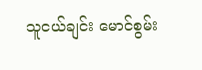သူငယ်ချင်း မောင်စွမ်း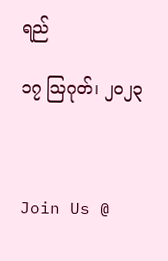ရည်

၁၇ ဩဂုတ်၊ ၂၀၂၃



Join Us @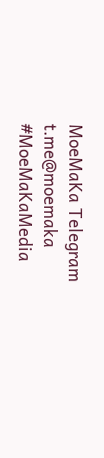MoeMaKa Telegram
t.me@moemaka
#MoeMaKaMedia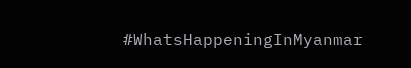#WhatsHappeningInMyanmar